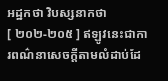អដ្ឋកថា វិបស្សនាកថា
[ ២០២-២០៥ ] ឥឡូវនេះជាការពណ៌នាសេចក្តីតាមលំដាប់ដែ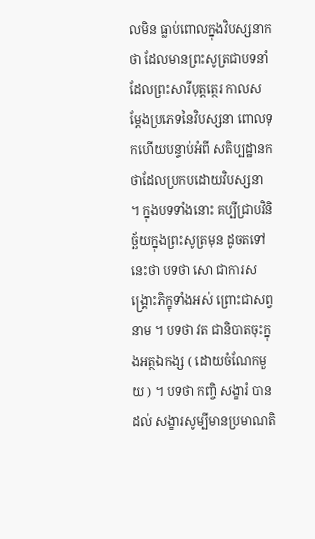លមិន ធ្លាប់ពោលក្នុងវិបស្សនាកថា ដែលមានព្រះសូត្រជាបទនាំ ដែលព្រះសារីបុត្តត្ថេរ កាលសម្តែងប្រភេទនៃវិបស្សនា ពោលទុកហើយបន្ទាប់អំពី សតិប្បដ្ឋានកថាដែលប្រកបដោយវិបស្សនា ។ ក្នុងបទទាំងនោះ គប្បីជ្រាបវិនិច្ឆ័យក្នុងព្រះសូត្រមុន ដូចតទៅនេះថា បទថា សោ ជាការសង្គ្រោះភិក្ខុទាំងអស់ ព្រោះជាសព្វនាម ។ បទថា វត ជានិបាតចុះក្នុងអត្ថឯកង្ស ( ដោយចំណែកមួយ ) ។ បទថា កញ្ចិ សង្ខារំ បានដល់ សង្ខារសូម្បីមានប្រមាណតិ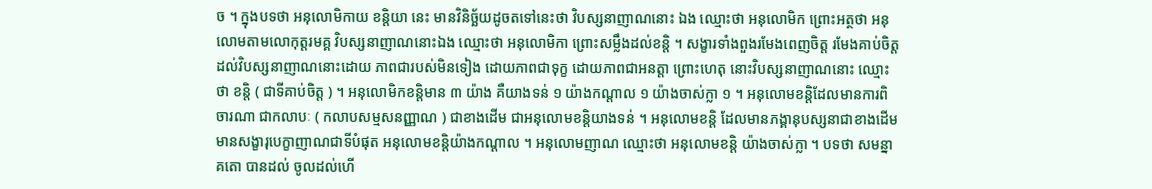ច ។ ក្នុងបទថា អនុលោមិកាយ ខន្តិយា នេះ មានវិនិច្ឆ័យដូចតទៅនេះថា វិបស្សនាញាណនោះ ឯង ឈ្មោះថា អនុលោមិក ព្រោះអត្ថថា អនុលោមតាមលោកុត្តរមគ្គ វិបស្សនាញាណនោះឯង ឈ្មោះថា អនុលោមិកា ព្រោះសម្លឹងដល់ខន្តិ ។ សង្ខារទាំងពួងរមែងពេញចិត្ត រមែងគាប់ចិត្តដល់វិបស្សនាញាណនោះដោយ ភាពជារបស់មិនទៀង ដោយភាពជាទុក្ខ ដោយភាពជាអនត្តា ព្រោះហេតុ នោះវិបស្សនាញាណនោះ ឈ្មោះថា ខន្តិ ( ជាទីគាប់ចិត្ត ) ។ អនុលោមិកខន្តិមាន ៣ យ៉ាង គឺយាងទន់ ១ យ៉ាងកណ្តាល ១ យ៉ាងចាស់ក្លា ១ ។ អនុលោមខន្តិដែលមានការពិចារណា ជាកលាបៈ ( កលាបសម្មសនញ្ញាណ ) ជាខាងដើម ជាអនុលោមខន្តិយាងទន់ ។ អនុលោមខន្តិ ដែលមានភង្គានុបស្សនាជាខាងដើម មានសង្ខារុបេក្ខាញាណជាទីបំផុត អនុលោមខន្តិយ៉ាងកណ្តាល ។ អនុលោមញាណ ឈ្មោះថា អនុលោមខន្តិ យ៉ាងចាស់ក្លា ។ បទថា សមន្នាគតោ បានដល់ ចូលដល់ហើ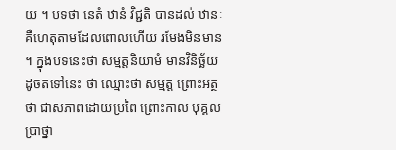យ ។ បទថា នេតំ ឋានំ វិជ្ជតិ បានដល់ ឋានៈ គឺហេតុតាមដែលពោលហើយ រមែងមិនមាន ។ ក្នុងបទនេះថា សម្មត្តនិយាមំ មានវិនិច្ឆ័យដូចតទៅនេះ ថា ឈ្មោះថា សម្មត្ត ព្រោះអត្ថថា ជាសភាពដោយប្រពៃ ព្រោះកាល បុគ្គលប្រាថ្នា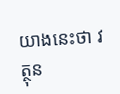យាងនេះថា វត្ថុន